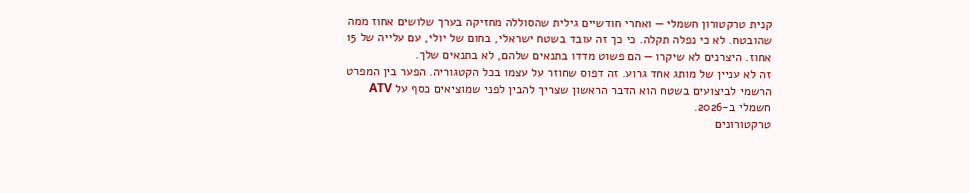קנית טרקטורון חשמלי — ואחרי חודשיים גילית שהסוללה מחזיקה בערך שלושים אחוז ממה שהובטח. לא כי נפלה תקלה. כי כך זה עובד בשטח ישראלי, בחום של יולי, עם עלייה של 15 אחוז. היצרנים לא שיקרו — הם פשוט מדדו בתנאים שלהם, לא בתנאים שלך.
זה לא עניין של מותג אחד גרוע. זה דפוס שחוזר על עצמו בכל הקטגוריה. הפער בין המפרט הרשמי לביצועים בשטח הוא הדבר הראשון שצריך להבין לפני שמוציאים כסף על ATV חשמלי ב-2026.
טרקטורונים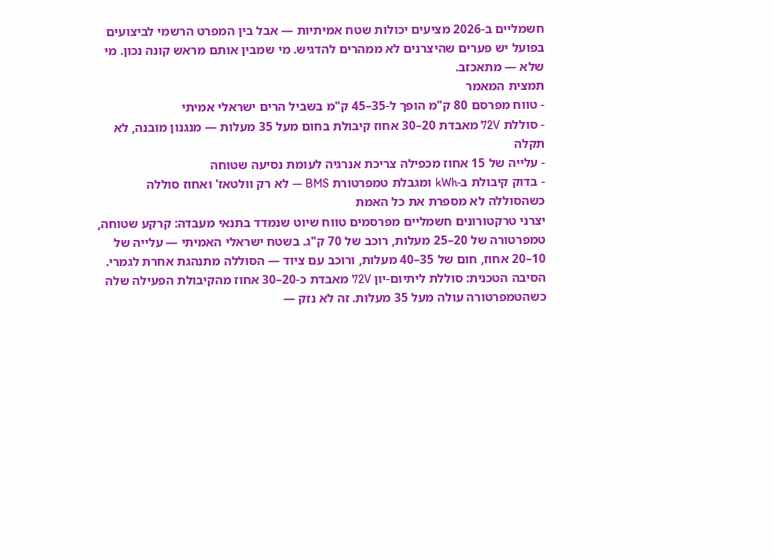חשמליים ב-2026 מציעים יכולות שטח אמיתיות — אבל בין המפרט הרשמי לביצועים בפועל יש פערים שהיצרנים לא ממהרים להדגיש. מי שמבין אותם מראש קונה נכון. מי שלא — מתאכזב.
תמצית המאמר
- טווח מפרסם 80 ק"מ הופך ל-35–45 ק"מ בשביל הרים ישראלי אמיתי
- סוללת 72V מאבדת 20–30 אחוז קיבולת בחום מעל 35 מעלות — מנגנון מובנה, לא תקלה
- עלייה של 15 אחוז מכפילה צריכת אנרגיה לעומת נסיעה שטוחה
- בדוק קיבולת ב-kWh ומגבלת טמפרטורת BMS — לא רק וולטאז' ואחוז סוללה
כשהסוללה לא מספרת את כל האמת
יצרני טרקטורונים חשמליים מפרסמים טווח שיוט שנמדד בתנאי מעבדה: קרקע שטוחה, טמפרטורה של 20–25 מעלות, רוכב של 70 ק"ג. בשטח ישראלי האמיתי — עלייה של 10–20 אחוז, חום של 35–40 מעלות, ורוכב עם ציוד — הסוללה מתנהגת אחרת לגמרי.
הסיבה הטכנית: סוללת ליתיום-יון 72V מאבדת כ-20–30 אחוז מהקיבולת הפעילה שלה כשהטמפרטורה עולה מעל 35 מעלות. זה לא נזק —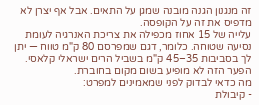זה מנגנון הגנה מובנה שמגן על התאים. אבל אף יצרן לא מדפיס את זה על הקופסה.
עלייה של 15 אחוז מכפילה את צריכת האנרגיה לעומת נסיעה שטוחה. כלומר, דגם שמפרסם 80 ק"מ טווח — יתן לך בסביבות 35–45 ק"מ בשביל הרים ישראלי קלאסי. הפער הזה לא מופיע בשום מקום בחוברת.
מה כדאי לבדוק לפני שמאמינים למפרט:
- קיבולת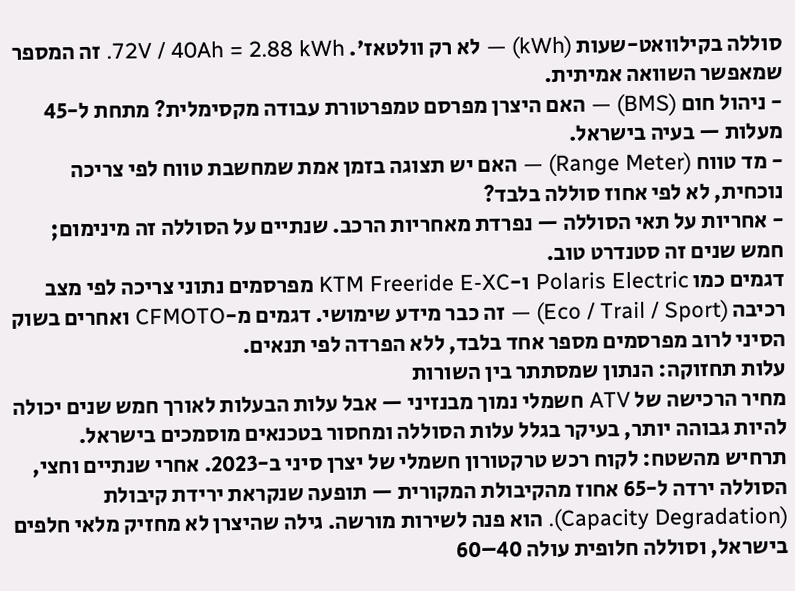סוללה בקילוואט-שעות (kWh) — לא רק וולטאז'. 72V / 40Ah = 2.88 kWh. זה המספר שמאפשר השוואה אמיתית.
- ניהול חום (BMS) — האם היצרן מפרסם טמפרטורת עבודה מקסימלית? מתחת ל-45 מעלות — בעיה בישראל.
- מד טווח (Range Meter) — האם יש תצוגה בזמן אמת שמחשבת טווח לפי צריכה נוכחית, לא לפי אחוז סוללה בלבד?
- אחריות על תאי הסוללה — נפרדת מאחריות הרכב. שנתיים על הסוללה זה מינימום; חמש שנים זה סטנדרט טוב.
דגמים כמו Polaris Electric ו-KTM Freeride E-XC מפרסמים נתוני צריכה לפי מצב רכיבה (Eco / Trail / Sport) — זה כבר מידע שימושי. דגמים מ-CFMOTO ואחרים בשוק הסיני לרוב מפרסמים מספר אחד בלבד, ללא הפרדה לפי תנאים.
עלות תחזוקה: הנתון שמסתתר בין השורות
מחיר הרכישה של ATV חשמלי נמוך מבנזיני — אבל עלות הבעלות לאורך חמש שנים יכולה להיות גבוהה יותר, בעיקר בגלל עלות הסוללה ומחסור בטכנאים מוסמכים בישראל.
תרחיש מהשטח: לקוח רכש טרקטורון חשמלי של יצרן סיני ב-2023. אחרי שנתיים וחצי, הסוללה ירדה ל-65 אחוז מהקיבולת המקורית — תופעה שנקראת ירידת קיבולת (Capacity Degradation). הוא פנה לשירות מורשה. גילה שהיצרן לא מחזיק מלאי חלפים בישראל, וסוללה חלופית עולה 40–60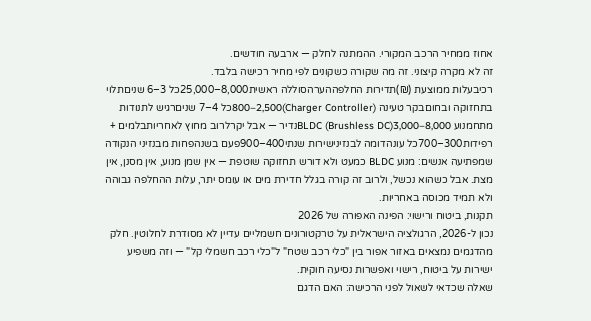אחוז ממחיר הרכב המקורי. ההמתנה לחלק — ארבעה חודשים.
זה לא מקרה קיצוני. זה מה שקורה כשקונים לפי מחיר רכישה בלבד.
רכיבעלות ממוצעת (₪)תדירות החלפההערהסוללה ראשית8,000–25,000כל 3–6 שניםתלוי בתחזוקה ובחוםבקר טעינה (Charger Controller)800–2,500כל 4–7 שניםרגיש לתנודות מתחמנוע BLDC (Brushless DC)3,000–8,000נדיר — אבל יקרלרוב מחוץ לאחריותבלמים + רפידות300–700כל עונהדומה לבנזינישירות שנתי400–900פעם בשנהפחות מבנזיני הנקודה שמפתיעה אנשים: מנוע BLDC כמעט ולא דורש תחזוקה שוטפת — אין שמן מנוע, אין מסנן, אין מצת. אבל כשהוא נכשל, ולרוב זה קורה בגלל חדירת מים או עומס יתר, עלות ההחלפה גבוהה ולא תמיד מכוסה באחריות.
תקנות, ביטוח ורישוי: הפינה האפורה של 2026
נכון ל-2026, הרגולציה הישראלית על טרקטורונים חשמליים עדיין לא מסודרת לחלוטין. חלק מהדגמים נמצאים באזור אפור בין "כלי רכב שטח" ל"כלי רכב חשמלי קל" — וזה משפיע ישירות על ביטוח, רישוי ואפשרות נסיעה חוקית.
שאלה שכדאי לשאול לפני הרכישה: האם הדגם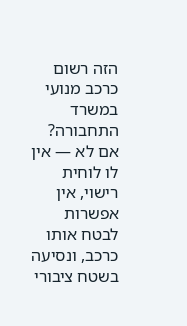הזה רשום כרכב מנועי במשרד התחבורה? אם לא — אין לו לוחית רישוי, אין אפשרות לבטח אותו כרכב, ונסיעה בשטח ציבורי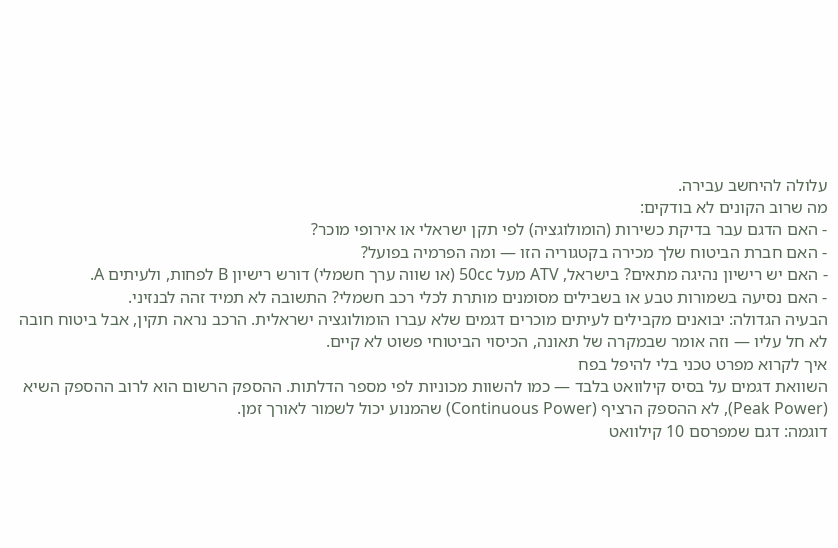עלולה להיחשב עבירה.
מה שרוב הקונים לא בודקים:
- האם הדגם עבר בדיקת כשירות (הומולוגציה) לפי תקן ישראלי או אירופי מוכר?
- האם חברת הביטוח שלך מכירה בקטגוריה הזו — ומה הפרמיה בפועל?
- האם יש רישיון נהיגה מתאים? בישראל, ATV מעל 50cc (או שווה ערך חשמלי) דורש רישיון B לפחות, ולעיתים A.
- האם נסיעה בשמורות טבע או בשבילים מסומנים מותרת לכלי רכב חשמלי? התשובה לא תמיד זהה לבנזיני.
הבעיה הגדולה: יבואנים מקבילים לעיתים מוכרים דגמים שלא עברו הומולוגציה ישראלית. הרכב נראה תקין, אבל ביטוח חובה לא חל עליו — וזה אומר שבמקרה של תאונה, הכיסוי הביטוחי פשוט לא קיים.
איך לקרוא מפרט טכני בלי להיפל בפח
השוואת דגמים על בסיס קילוואט בלבד — כמו להשוות מכוניות לפי מספר הדלתות. ההספק הרשום הוא לרוב ההספק השיא (Peak Power), לא ההספק הרציף (Continuous Power) שהמנוע יכול לשמור לאורך זמן.
דוגמה: דגם שמפרסם 10 קילוואט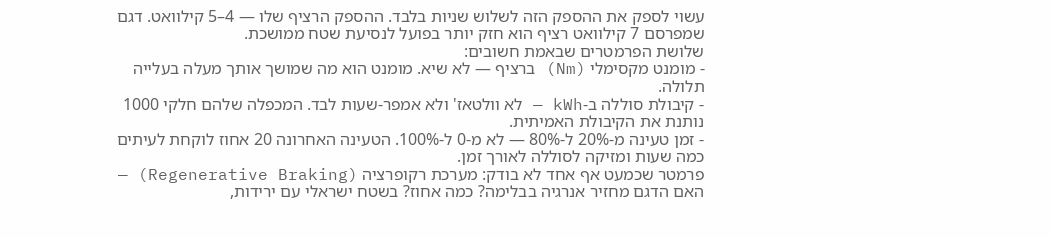עשוי לספק את ההספק הזה לשלוש שניות בלבד. ההספק הרציף שלו — 4–5 קילוואט. דגם שמפרסם 7 קילוואט רציף הוא חזק יותר בפועל לנסיעת שטח ממושכת.
שלושת הפרמטרים שבאמת חשובים:
- מומנט מקסימלי (Nm) ברציף — לא שיא. מומנט הוא מה שמושך אותך מעלה בעלייה תלולה.
- קיבולת סוללה ב-kWh — לא וולטאז' ולא אמפר-שעות לבד. המכפלה שלהם חלקי 1000 נותנת את הקיבולת האמיתית.
- זמן טעינה מ-20% ל-80% — לא מ-0 ל-100%. הטעינה האחרונה 20 אחוז לוקחת לעיתים כמה שעות ומזיקה לסוללה לאורך זמן.
פרמטר שכמעט אף אחד לא בודק: מערכת רקופרציה (Regenerative Braking) — האם הדגם מחזיר אנרגיה בבלימה? כמה אחוז? בשטח ישראלי עם ירידות,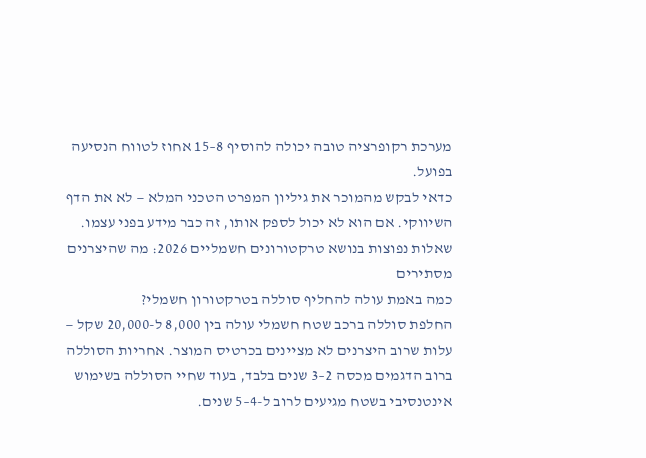מערכת רקופרציה טובה יכולה להוסיף 8–15 אחוז לטווח הנסיעה בפועל.
כדאי לבקש מהמוכר את גיליון המפרט הטכני המלא — לא את הדף השיווקי. אם הוא לא יכול לספק אותו, זה כבר מידע בפני עצמו.
שאלות נפוצות בנושא טרקטורונים חשמליים 2026: מה שהיצרנים מסתירים
כמה באמת עולה להחליף סוללה בטרקטורון חשמלי?
החלפת סוללה ברכב שטח חשמלי עולה בין 8,000 ל-20,000 שקל — עלות שרוב היצרנים לא מציינים בכרטיס המוצר. אחריות הסוללה ברוב הדגמים מכסה 2–3 שנים בלבד, בעוד שחיי הסוללה בשימוש אינטנסיבי בשטח מגיעים לרוב ל-4–5 שנים.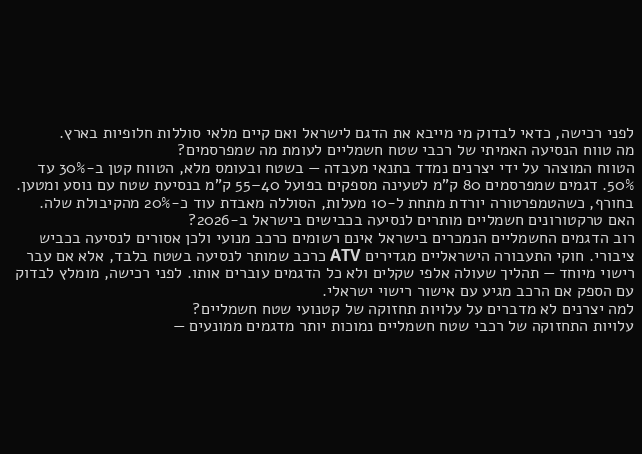לפני רכישה, כדאי לבדוק מי מייבא את הדגם לישראל ואם קיים מלאי סוללות חלופיות בארץ.
מה טווח הנסיעה האמיתי של רכבי שטח חשמליים לעומת מה שמפרסמים?
הטווח המוצהר על ידי יצרנים נמדד בתנאי מעבדה — בשטח ובעומס מלא, הטווח קטן ב-30% עד 50%. דגמים שמפרסמים 80 ק"מ לטעינה מספקים בפועל 40–55 ק"מ בנסיעת שטח עם נוסע ומטען. בחורף, כשהטמפרטורה יורדת מתחת ל-10 מעלות, הסוללה מאבדת עוד כ-20% מהקיבולת שלה.
האם טרקטורונים חשמליים מותרים לנסיעה בכבישים בישראל ב-2026?
רוב הדגמים החשמליים הנמכרים בישראל אינם רשומים כרכב מנועי ולכן אסורים לנסיעה בכביש ציבורי. חוקי התעבורה הישראליים מגדירים ATV כרכב שמותר לנסיעה בשטח בלבד, אלא אם עבר רישוי מיוחד — תהליך שעולה אלפי שקלים ולא כל הדגמים עוברים אותו. לפני רכישה, מומלץ לבדוק עם הספק אם הרכב מגיע עם אישור רישוי ישראלי.
למה יצרנים לא מדברים על עלויות תחזוקה של קטנועי שטח חשמליים?
עלויות התחזוקה של רכבי שטח חשמליים נמוכות יותר מדגמים ממונעים —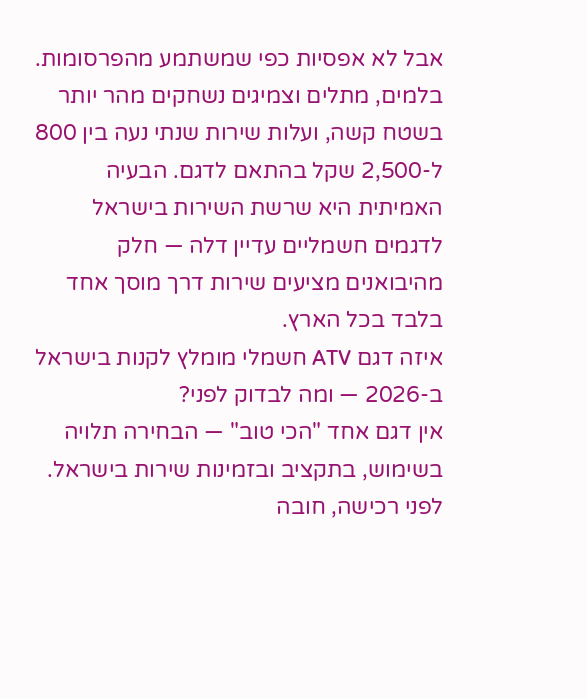אבל לא אפסיות כפי שמשתמע מהפרסומות. בלמים, מתלים וצמיגים נשחקים מהר יותר בשטח קשה, ועלות שירות שנתי נעה בין 800 ל-2,500 שקל בהתאם לדגם. הבעיה האמיתית היא שרשת השירות בישראל לדגמים חשמליים עדיין דלה — חלק מהיבואנים מציעים שירות דרך מוסך אחד בלבד בכל הארץ.
איזה דגם ATV חשמלי מומלץ לקנות בישראל ב-2026 — ומה לבדוק לפני?
אין דגם אחד "הכי טוב" — הבחירה תלויה בשימוש, בתקציב ובזמינות שירות בישראל. לפני רכישה, חובה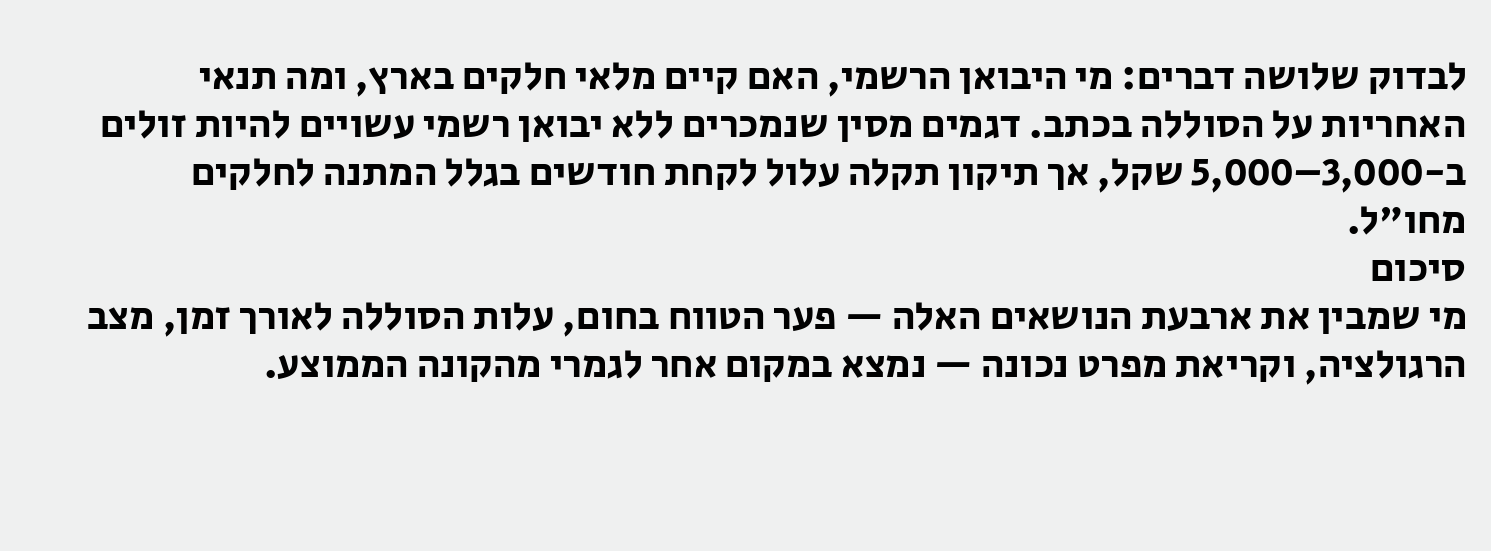לבדוק שלושה דברים: מי היבואן הרשמי, האם קיים מלאי חלקים בארץ, ומה תנאי האחריות על הסוללה בכתב. דגמים מסין שנמכרים ללא יבואן רשמי עשויים להיות זולים ב-3,000–5,000 שקל, אך תיקון תקלה עלול לקחת חודשים בגלל המתנה לחלקים מחו"ל.
סיכום
מי שמבין את ארבעת הנושאים האלה — פער הטווח בחום, עלות הסוללה לאורך זמן, מצב הרגולציה, וקריאת מפרט נכונה — נמצא במקום אחר לגמרי מהקונה הממוצע.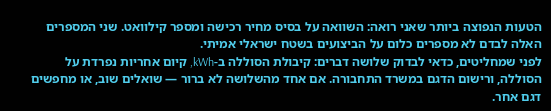הטעות הנפוצה ביותר שאני רואה: השוואה על בסיס מחיר רכישה ומספר קילוואט. שני המספרים האלה לבדם לא מספרים כלום על הביצועים בשטח ישראלי אמיתי.
לפני שמחליטים, כדאי לבדוק שלושה דברים: קיבולת הסוללה ב-kWh, קיום אחריות נפרדת על הסוללה, ורישום הדגם במשרד התחבורה. אם אחד מהשלושה לא ברור — שואלים שוב, או מחפשים דגם אחר.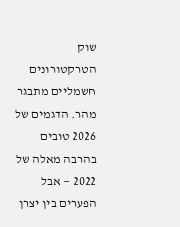שוק הטרקטורונים חשמליים מתבגר מהר. הדגמים של 2026 טובים בהרבה מאלה של 2022 — אבל הפערים בין יצרן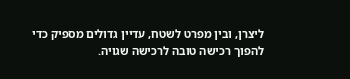ליצרן, ובין מפרט לשטח, עדיין גדולים מספיק כדי להפוך רכישה טובה לרכישה שגויה.